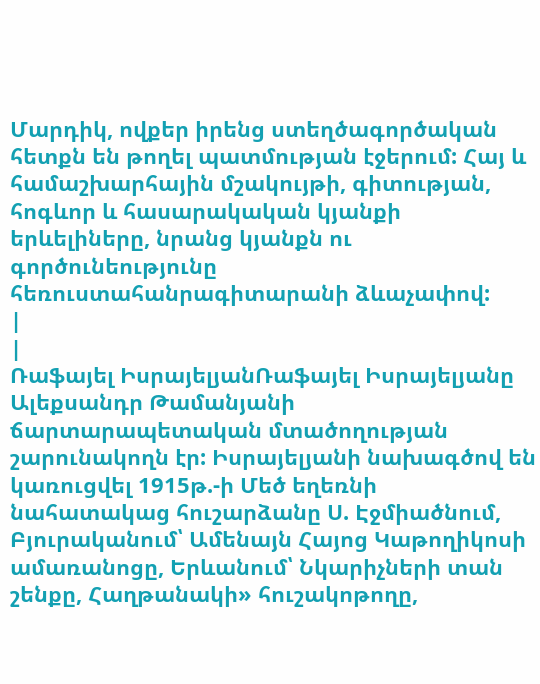Մարդիկ, ովքեր իրենց ստեղծագործական հետքն են թողել պատմության էջերում: Հայ և համաշխարհային մշակույթի, գիտության, հոգևոր և հասարակական կյանքի երևելիները, նրանց կյանքն ու գործունեությունը հեռուստահանրագիտարանի ձևաչափով:
|
|
Ռաֆայել ԻսրայելյանՌաֆայել Իսրայելյանը Ալեքսանդր Թամանյանի ճարտարապետական մտածողության շարունակողն էր: Իսրայելյանի նախագծով են կառուցվել 1915թ.-ի Մեծ եղեռնի նահատակաց հուշարձանը Ս. Էջմիածնում, Բյուրականում՝ Ամենայն Հայոց Կաթողիկոսի ամառանոցը, Երևանում՝ Նկարիչների տան շենքը, Հաղթանակի» հուշակոթողը,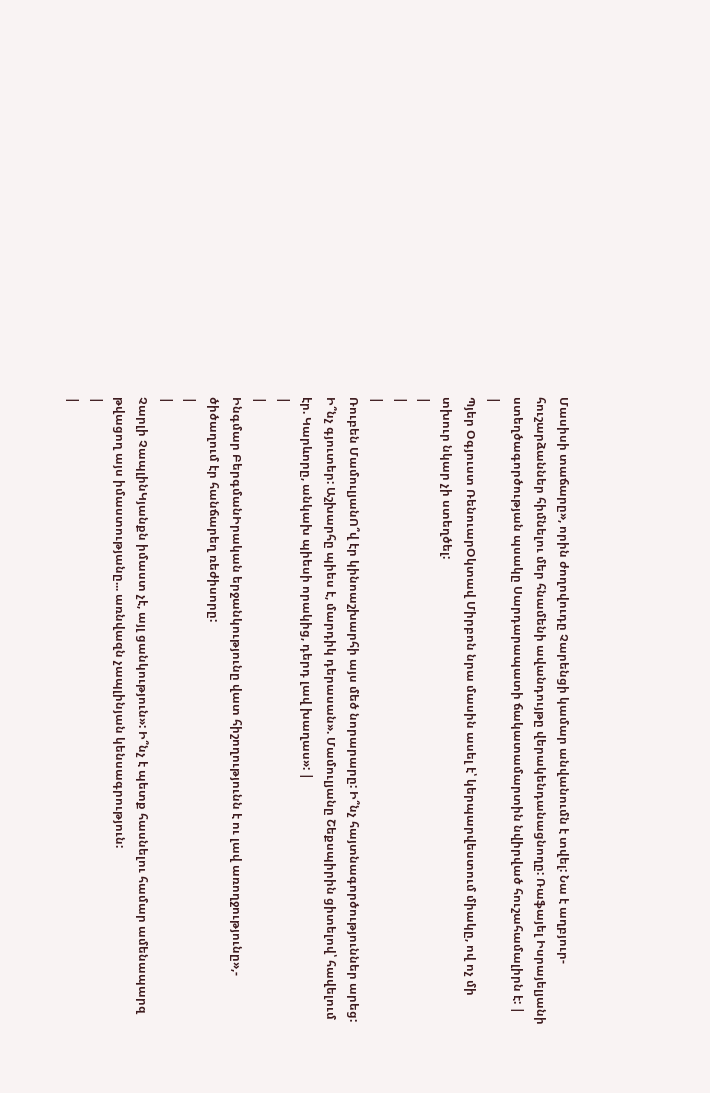Մասիսի տաճարը», որին ժողովուդը Չարենցի կամար անվանումն է տվել: Նա է աղբյուր-հուշարձաններ հիմնելու մեր հնամենի ավանդույթը վերակենդանացնողը: Ռաֆայել Իսրայելյանի ստեղծագործության պսակը Սարդարապատի ճակատամարտին նվիրված հուշահամալիրն է: |
|
Պյեր Օգյուստ ՌենուարՕկտավ Միրբոն նրա մասին ասել է՝ կերպարվեստում միակը, ով ոչ մի տխուր նկար չի ստեղծել:
|
|
|
Ռուբեն ՄամուլյանՈ՞վ էր կինոաշխարհի այս մեծ նորարարը: Ի՞նչ հայտնագործություններ արեց: Ի՞նչ գյուտեր: Աշխարհը պիես է, մարդիկ դերասան». Մամուլյանը Շեքսպիրին ցիտելով՝ հավելում էր. Կարևորը, անկախ պիեսի որակից, դերդ լավ խաղաս»: |
|
|
Ինգմար ԲերգմանԻրական երջանկությունը վատ հիշողությունն է ու լավ առողջությունը»,- ծիծաղում էր հանճարեղ ռեժիսորը:
|
|
Չարլի ՉապլինԿյանքն իմաստ չէ, այլ ցանկություն»: Ի՞նչ է պետք հասնելու համար ամենապարզ թվացող այս իմաստությանը... առնվազն չապլինյան կենսագրություն:
|
|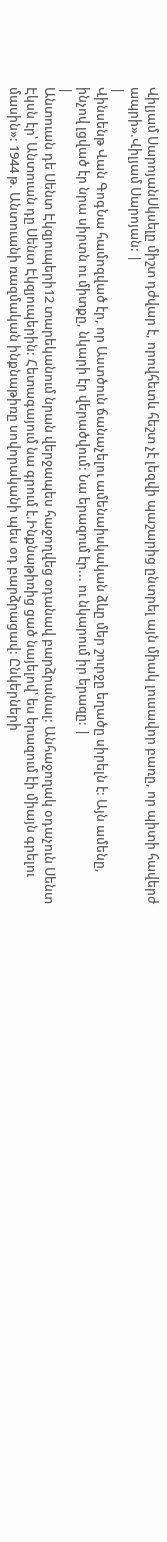Վիլյամ ՍարոյանՍկսելը միշտ դժվար է, որովհետև հեշտ չէ լեզվի պաշարից ընտրել այն միակ լուսավոր բառը, որ պիտի հավերժ ապրի».Վիլյամ Սարոյան: |
|
Վինսենթ Վան ԳոգՆա համոզված էր, որ Աստծուն ճանաչելու ամենաիսկական ձևը մեր շուրջը եղածը սիրելն է: Այն ամենը, ինչով լցված էր նրա սիրտն ու միտքը, նկարի էր վերածվում: Նա երազում էր... ու նկարում իր երազը: |
|
Անտուան դե Սենտ Էկզյուպերի12 տարեկանում նրան վերջապես հաջողվեց օդանավ բարձրանալ: Անհաջողակ օդաչուն Սենտ Էկսն էր՝ Անտուան դը Սենտ Էկզյուպերին: Հետագայում նա գրում է.Ինքնաթիռից ցած նայելով՝ ես երազում էի միայն գրելու մասին»: 1944 թ. Անտուանի ռազմական ինքնաթիռը սովորականի պես օդ բարձրացավ: Ընկերների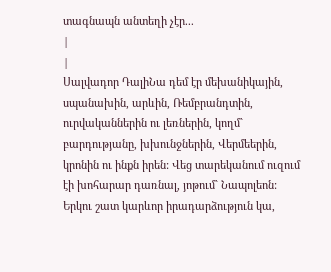տագնապն անտեղի չէր...
|
|
Սալվադոր ԴալիՆա դեմ էր մեխանիկային, սպանախին, արևին, Ռեմբրանդտին, ուրվականներին ու լեռներին, կողմ` բարդությանը, խխունջներին, Վերմեերին, կրոնին ու ինքն իրեն: Վեց տարեկանում ուզում էի խոհարար դառնալ, յոթում` Նապոլեոն: Երկու շատ կարևոր իրադարձություն կա,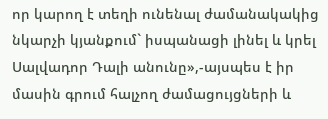որ կարող է տեղի ունենալ ժամանակակից նկարչի կյանքում` իսպանացի լինել և կրել Սալվադոր Դալի անունը»,-այսպես է իր մասին գրում հալչող ժամացույցների և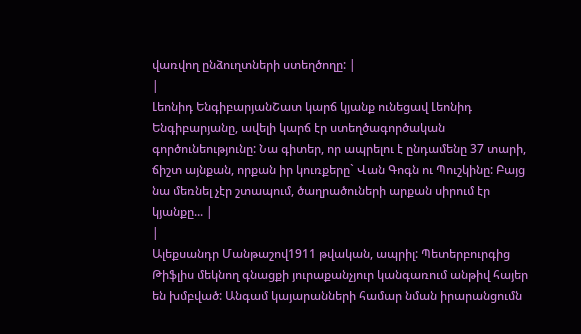վառվող ընձուղտների ստեղծողը: |
|
Լեոնիդ ԵնգիբարյանՇատ կարճ կյանք ունեցավ Լեոնիդ Ենգիբարյանը, ավելի կարճ էր ստեղծագործական գործունեությունը: Նա գիտեր, որ ապրելու է ընդամենը 37 տարի, ճիշտ այնքան, որքան իր կուռքերը` Վան Գոգն ու Պուշկինը: Բայց նա մեռնել չէր շտապում, ծաղրածուների արքան սիրում էր կյանքը... |
|
Ալեքսանդր Մանթաշով1911 թվական, ապրիլ: Պետերբուրգից Թիֆլիս մեկնող գնացքի յուրաքանչյուր կանգառում անթիվ հայեր են խմբված: Անգամ կայարանների համար նման իրարանցումն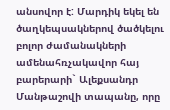անսովոր է: Մարդիկ եկել են ծաղկեպսակներով ծածկելու բոլոր ժամանակների ամենահռչակավոր հայ բարերարի` Ալեքսանդր Մանթաշովի տապանը, որը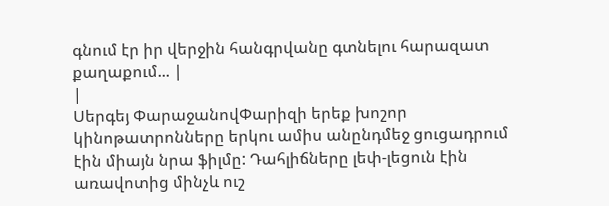գնում էր իր վերջին հանգրվանը գտնելու հարազատ քաղաքում... |
|
Սերգեյ ՓարաջանովՓարիզի երեք խոշոր կինոթատրոնները երկու ամիս անընդմեջ ցուցադրում էին միայն նրա ֆիլմը: Դահլիճները լեփ-լեցուն էին առավոտից մինչև ուշ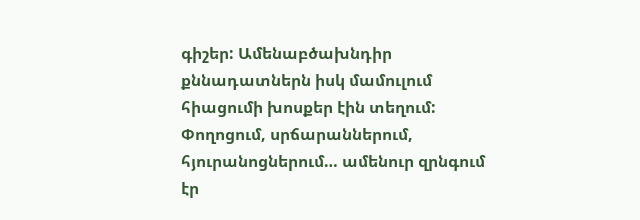գիշեր: Ամենաբծախնդիր քննադատներն իսկ մամուլում հիացումի խոսքեր էին տեղում: Փողոցում, սրճարաններում, հյուրանոցներում… ամենուր զրնգում էր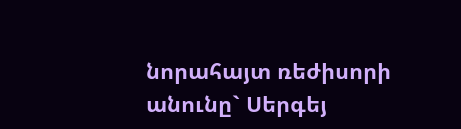նորահայտ ռեժիսորի անունը` Սերգեյ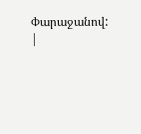Փարաջանով:
|